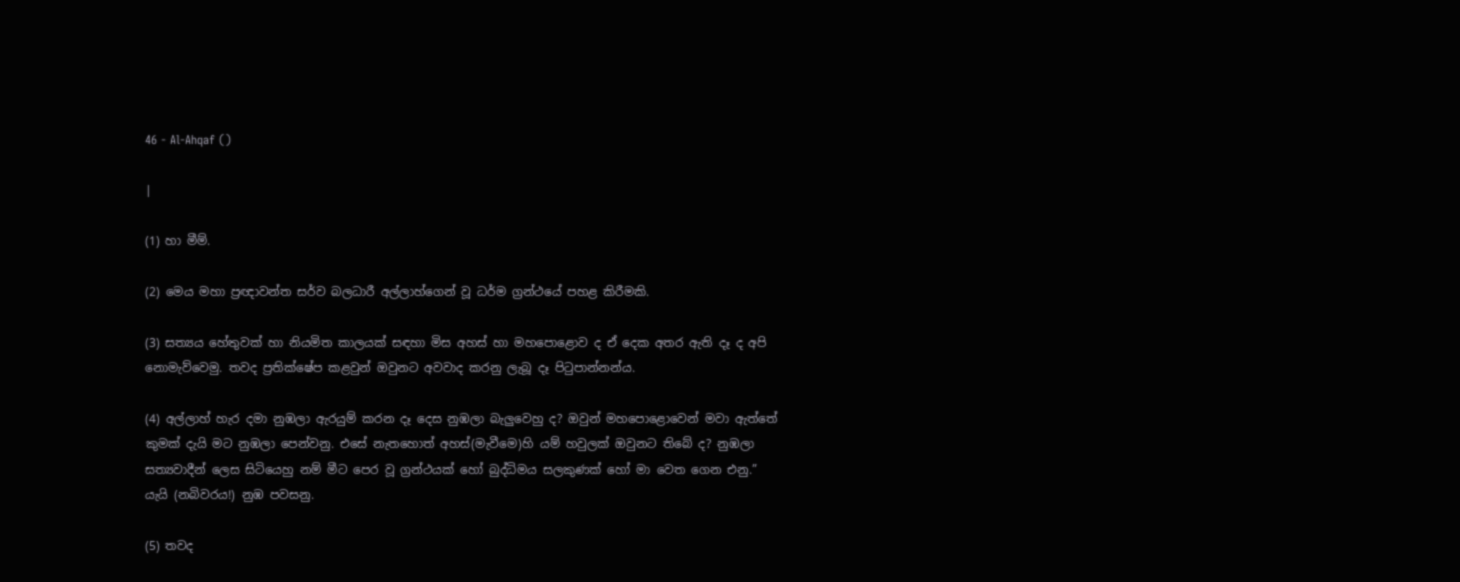46 - Al-Ahqaf ()

|

(1) හා මීම්.

(2) මෙය මහා ප්‍රඥාවන්ත සර්ව බලධාරී අල්ලාහ්ගෙන් වූ ධර්ම ග්‍රන්ථයේ පහළ කිරීමකි.

(3) සත්‍යය හේතුවක් හා නියමිත කාලයක් සඳහා මිස අහස් හා මහපොළොව ද ඒ දෙක අතර ඇති දෑ ද අපි නොමැව්වෙමු. තවද ප්‍රතික්ෂේප කළවුන් ඔවුනට අවවාද කරනු ලැබූ දෑ පිටුපාන්නන්ය.

(4) අල්ලාහ් හැර දමා නුඹලා ඇරයුම් කරන දෑ දෙස නුඹලා බැලුවෙහු ද? ඔවුන් මහපොළොවෙන් මවා ඇත්තේ කුමක් දැයි මට නුඹලා පෙන්වනු. එසේ නැතහොත් අහස්(මැවීමෙ)හි යම් හවුලක් ඔවුනට තිබේ ද? නුඹලා සත්‍යවාදීන් ලෙස සිටියෙහු නම් මීට පෙර වූ ග්‍රන්ථයක් හෝ බුද්ධිමය සලකුණක් හෝ මා වෙත ගෙන එනු.” යැයි (නබිවරය!) නුඹ පවසනු.

(5) තවද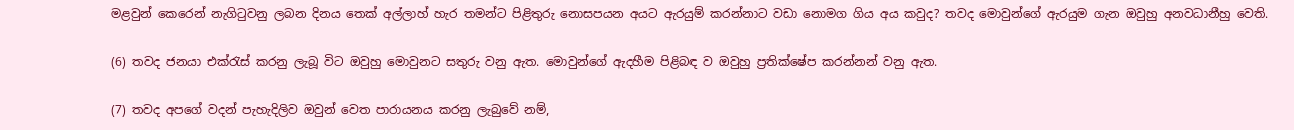මළවුන් කෙරෙන් නැගිටුවනු ලබන දිනය තෙක් අල්ලාහ් හැර තමන්ට පිළිතුරු නොසපයන අයට ඇරයුම් කරන්නාට වඩා නොමග ගිය අය කවුද? තවද මොවුන්ගේ ඇරයුම ගැන ඔවුහු අනවධානීහු වෙති.

(6) තවද ජනයා එක්රැස් කරනු ලැබූ විට ඔවුහු මොවුනට සතුරු වනු ඇත. මොවුන්ගේ ඇදහීම පිළිබඳ ව ඔවුහු ප්‍රතික්ෂේප කරන්නන් වනු ඇත.

(7) තවද අපගේ වදන් පැහැදිලිව ඔවුන් වෙත පාරායනය කරනු ලැබුවේ නම්,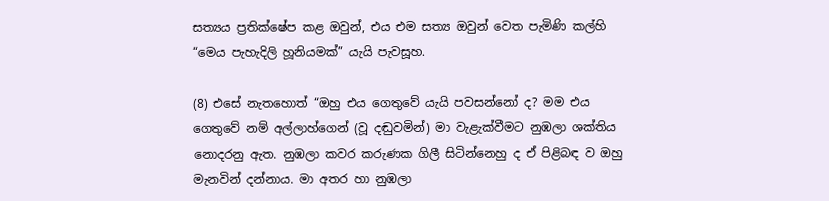සත්‍යය ප්‍රතික්ෂේප කළ ඔවුන්, එය එම සත්‍ය ඔවුන් වෙත පැමිණි කල්හි “මෙය පැහැදිලි හූනියමක්” යැයි පැවසූහ.

(8) එසේ නැතහොත් “ඔහු එය ගෙතුවේ යැයි පවසන්නෝ ද? මම එය ගෙතුවේ නම් අල්ලාහ්ගෙන් (වූ දඬුවමින්) මා වැළැක්වීමට නුඹලා ශක්තිය නොදරනු ඇත. නුඹලා කවර කරුණක ගිලී සිටින්නෙහු ද ඒ පිළිබඳ ව ඔහු මැනවින් දන්නාය. මා අතර හා නුඹලා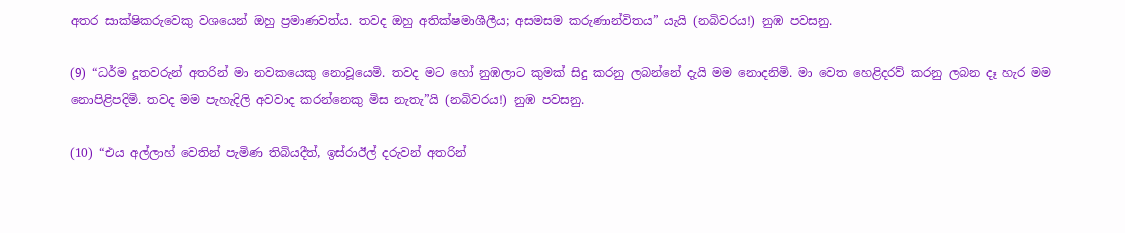අතර සාක්ෂිකරුවෙකු වශයෙන් ඔහු ප්‍රමාණවත්ය. තවද ඔහු අතික්ෂමාශීලීය; අසමසම කරුණාන්විතය” යැයි (නබිවරය!) නුඹ පවසනු.

(9) “ධර්ම දූතවරුන් අතරින් මා නවකයෙකු නොවූයෙමි. තවද මට හෝ නුඹලාට කුමක් සිදු කරනු ලබන්නේ දැයි මම නොදනිමි. මා වෙත හෙළිදරව් කරනු ලබන දෑ හැර මම නොපිළිපදිමි. තවද මම පැහැදිලි අවවාද කරන්නෙකු මිස නැතැ”යි (නබිවරය!) නුඹ පවසනු.

(10) “එය අල්ලාහ් වෙතින් පැමිණ තිබියදීත්, ඉස්රාඊල් දරුවන් අතරින්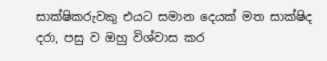සාක්ෂිකරුවකු එයට සමාන දෙයක් මත සාක්ෂිද දරා, පසු ව ඔහු විශ්වාස කර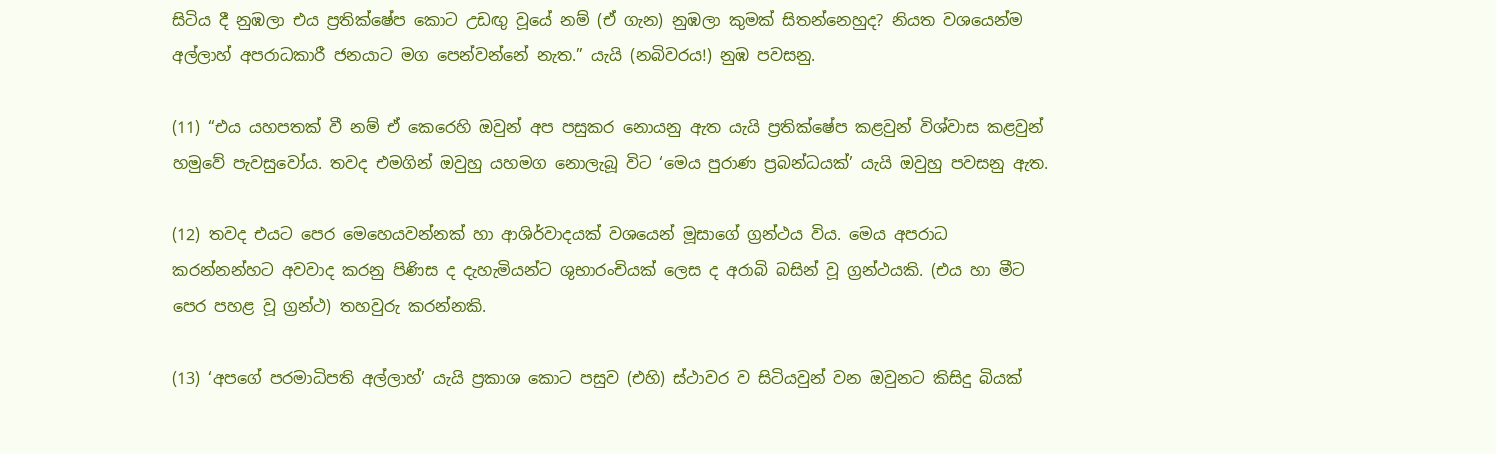සිටිය දී නුඹලා එය ප්‍රතික්ෂේප කොට උඩඟු වූයේ නම් (ඒ ගැන) නුඹලා කුමක් සිතන්නෙහුද? නියත වශයෙන්ම අල්ලාහ් අපරාධකාරී ජනයාට මග පෙන්වන්නේ නැත.” යැයි (නබිවරය!) නුඹ පවසනු.

(11) “එය යහපතක් වී නම් ඒ කෙරෙහි ඔවුන් අප පසුකර නොයනු ඇත යැයි ප්‍රතික්ෂේප කළවුන් විශ්වාස කළවුන් හමුවේ පැවසුවෝය. තවද එමගින් ඔවුහු යහමග නොලැබූ විට ‘මෙය පුරාණ ප්‍රබන්ධයක්’ යැයි ඔවුහු පවසනු ඇත.

(12) තවද එයට පෙර මෙහෙයවන්නක් හා ආශිර්වාදයක් වශයෙන් මූසාගේ ග්‍රන්ථය විය. මෙය අපරාධ කරන්නන්හට අවවාද කරනු පිණිස ද දැහැමියන්ට ශුභාරංචියක් ලෙස ද අරාබි බසින් වූ ග්‍රන්ථයකි. (එය හා මීට පෙර පහළ වූ ග්‍රන්ථ) තහවුරු කරන්නකි.

(13) ‘අපගේ පරමාධිපති අල්ලාහ්’ යැයි ප්‍රකාශ කොට පසුව (එහි) ස්ථාවර ව සිටියවුන් වන ඔවුනට කිසිදු බියක්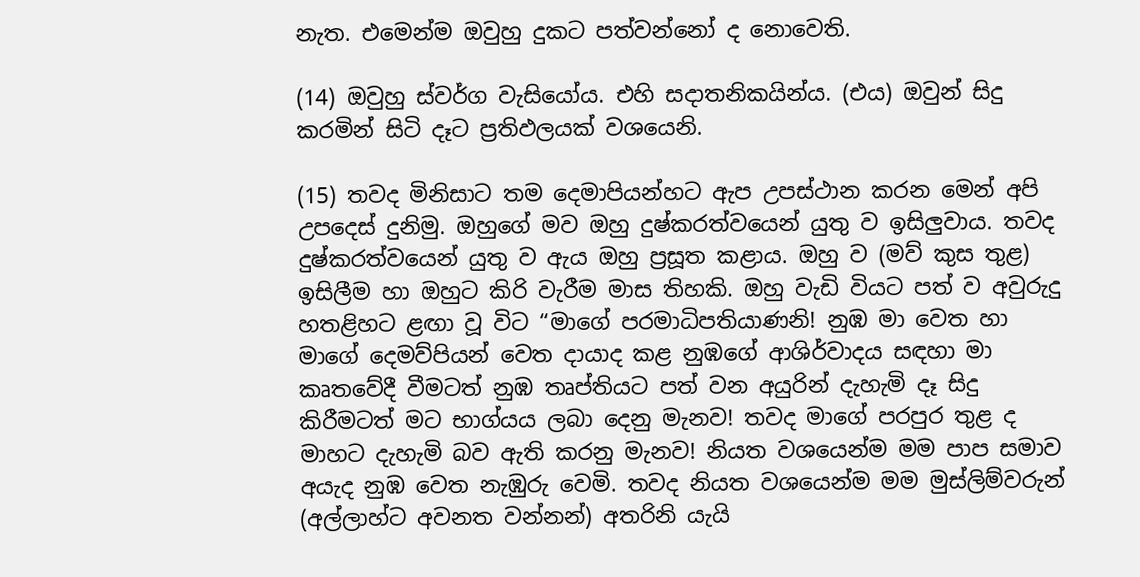නැත. එමෙන්ම ඔවුහු දුකට පත්වන්නෝ ද නොවෙති.

(14) ඔවුහු ස්වර්ග වැසියෝය. එහි සදාතනිකයින්ය. (එය) ඔවුන් සිදු කරමින් සිටි දෑට ප්‍රතිඵලයක් වශයෙනි.

(15) තවද මිනිසාට තම දෙමාපියන්හට ඇප උපස්ථාන කරන මෙන් අපි උපදෙස් දුනිමු. ඔහුගේ මව ඔහු දුෂ්කරත්වයෙන් යුතු ව ඉසිලුවාය. තවද දුෂ්කරත්වයෙන් යුතු ව ඇය ඔහු ප්‍රසූත කළාය. ඔහු ව (මව් කුස තුළ) ඉසිලීම හා ඔහුට කිරි වැරීම මාස තිහකි. ඔහු වැඩි වියට පත් ව අවුරුදු හතළිහට ළඟා වූ විට “මාගේ පරමාධිපතියාණනි! නුඹ මා වෙත හා මාගේ දෙමව්පියන් වෙත දායාද කළ නුඹගේ ආශිර්වාදය සඳහා මා කෘතවේදී වීමටත් නුඹ තෘප්තියට පත් වන අයුරින් දැහැමි දෑ සිදු කිරීමටත් මට භාග්යය ලබා දෙනු මැනව! තවද මාගේ පරපුර තුළ ද මාහට දැහැමි බව ඇති කරනු මැනව! නියත වශයෙන්ම මම පාප සමාව අයැද නුඹ වෙත නැඹුරු වෙමි. තවද නියත වශයෙන්ම මම මුස්ලිම්වරුන් (අල්ලාහ්ට අවනත වන්නන්) අතරිනි යැයි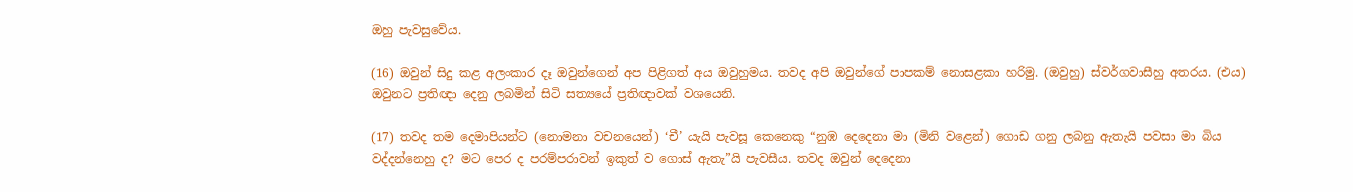ඔහු පැවසුවේය.

(16) ඔවුන් සිදු කළ අලංකාර දෑ ඔවුන්ගෙන් අප පිළිගත් අය ඔවුහුමය. තවද අපි ඔවුන්ගේ පාපකම් නොසළකා හරිමු. (ඔවුහු) ස්වර්ගවාසීහු අතරය. (එය) ඔවුනට ප්‍රතිඥා දෙනු ලබමින් සිටි සත්‍යයේ ප්‍රතිඥාවක් වශයෙනි.

(17) තවද තම දෙමාපියන්ට (නොමනා වචනයෙන්) ‘චී’ යැයි පැවසූ කෙනෙකු “නුඹ දෙදෙනා මා (මිනි වළෙන්) ගොඩ ගනු ලබනු ඇතැයි පවසා මා බිය වද්දන්නෙහු ද? මට පෙර ද පරම්පරාවන් ඉකුත් ව ගොස් ඇතැ”යි පැවසීය. තවද ඔවුන් දෙදෙනා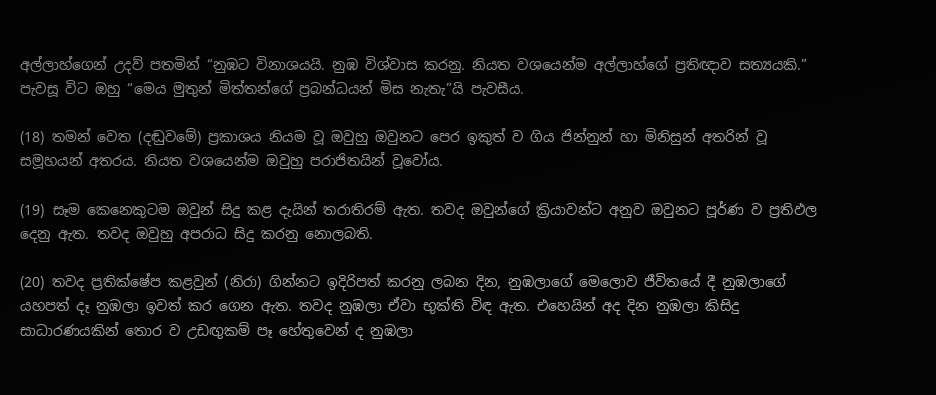අල්ලාහ්ගෙන් උදව් පතමින් “නුඹට විනාශයයි. නුඹ විශ්වාස කරනු. නියත වශයෙන්ම අල්ලාහ්ගේ ප්‍රතිඥාව සත්‍යයකි.” පැවසූ විට ඔහු “මෙය මුතුන් මිත්තන්ගේ ප්‍රබන්ධයන් මිස නැතැ”යි පැවසීය.

(18) තමන් වෙත (දඬුවමේ) ප්‍රකාශය නියම වූ ඔවුහු ඔවුනට පෙර ඉකුත් ව ගිය ජින්නුන් හා මිනිසුන් අතරින් වූ සමූහයන් අතරය. නියත වශයෙන්ම ඔවුහු පරාජිතයින් වූවෝය.

(19) සෑම කෙනෙකුටම ඔවුන් සිදු කළ දැයින් තරාතිරම් ඇත. තවද ඔවුන්ගේ ක්‍රියාවන්ට අනුව ඔවුනට පූර්ණ ව ප්‍රතිඵල දෙනු ඇත. තවද ඔවුහු අපරාධ සිදු කරනු නොලබති.

(20) තවද ප්‍රතික්ෂේප කළවුන් (නිරා) ගින්නට ඉදිරිපත් කරනු ලබන දින, නුඹලාගේ මෙලොව ජීවිතයේ දී නුඹලාගේ යහපත් දෑ නුඹලා ඉවත් කර ගෙන ඇත. තවද නුඹලා ඒවා භුක්ති විඳ ඇත. එහෙයින් අද දින නුඹලා කිසිදු සාධාරණයකින් තොර ව උඩඟුකම් පෑ හේතුවෙන් ද නුඹලා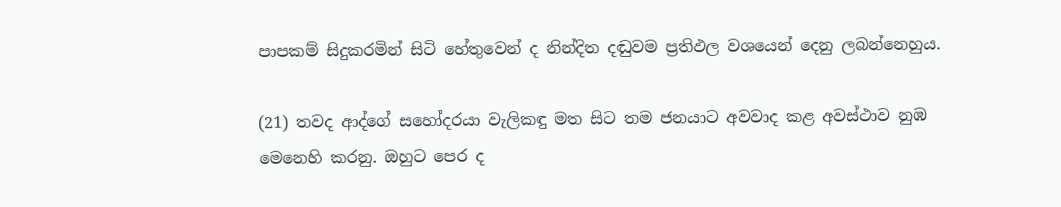පාපකම් සිදුකරමින් සිටි හේතුවෙන් ද නින්දිත දඬුවම ප්‍රතිඵල වශයෙන් දෙනු ලබන්නෙහුය.

(21) තවද ආද්ගේ සහෝදරයා වැලිකඳු මත සිට තම ජනයාට අවවාද කළ අවස්ථාව නුඹ මෙනෙහි කරනු. ඔහුට පෙර ද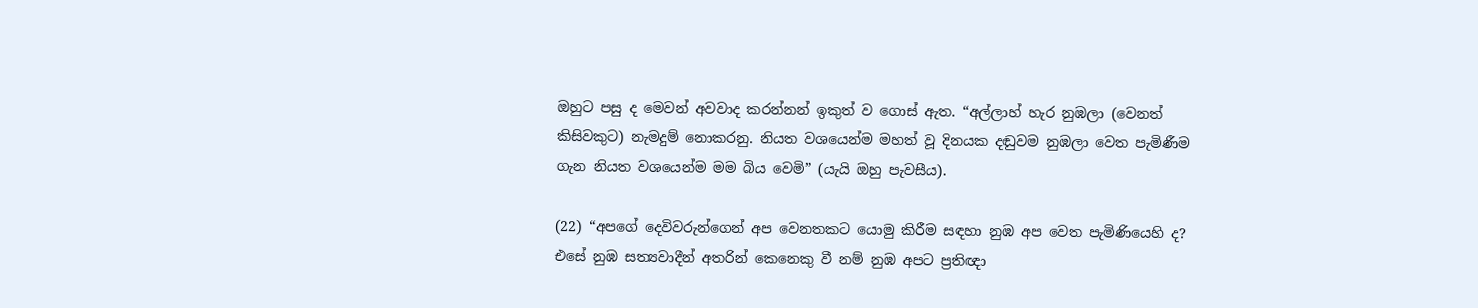ඔහුට පසු ද මෙවන් අවවාද කරන්නන් ඉකුත් ව ගොස් ඇත. “අල්ලාහ් හැර නුඹලා (වෙනත් කිසිවකුට) නැමදුම් නොකරනු. නියත වශයෙන්ම මහත් වූ දිනයක දඬුවම නුඹලා වෙත පැමිණීම ගැන නියත වශයෙන්ම මම බිය වෙමි” (යැයි ඔහු පැවසීය).

(22) “අපගේ දෙවිවරුන්ගෙන් අප වෙනතකට යොමු කිරීම සඳහා නුඹ අප වෙත පැමිණියෙහි ද? එසේ නුඹ සත්‍යවාදීන් අතරින් කෙනෙකු වී නම් නුඹ අපට ප්‍රතිඥා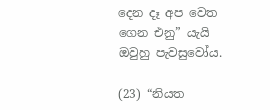දෙන දෑ අප වෙත ගෙන එනු” යැයි ඔවුහු පැවසුවෝය.

(23) “නියත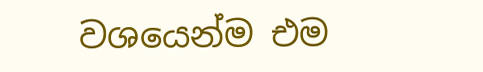වශයෙන්ම එම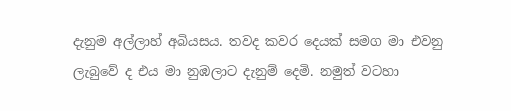දැනුම අල්ලාහ් අබියසය. තවද කවර දෙයක් සමග මා එවනු ලැබුවේ ද එය මා නුඹලාට දැනුම් දෙමි. නමුත් වටහා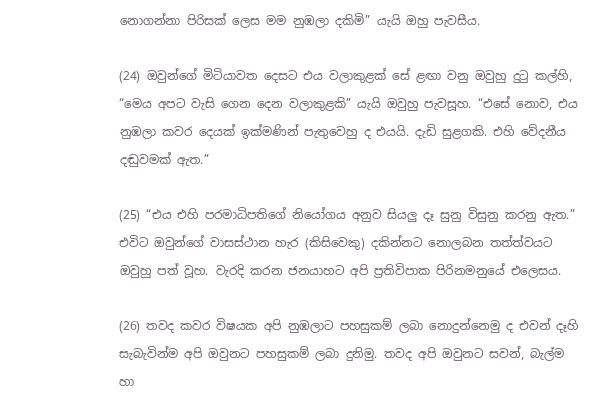නොගන්නා පිරිසක් ලෙස මම නුඹලා දකිමි” යැයි ඔහු පැවසීය.

(24) ඔවුන්ගේ මිටියාවත දෙසට එය වලාකුළක් සේ ළඟා වනු ඔවුහු දුටු කල්හි, “මෙය අපට වැසි ගෙන දෙන වලාකුළකි” යැයි ඔවුහු පැවසූහ. “එසේ නොව, එය නුඹලා කවර දෙයක් ඉක්මණින් පැතුවෙහු ද එයයි. දැඩි සුළගකි. එහි වේදනීය දඬුවමක් ඇත.”

(25) “එය එහි පරමාධිපතිගේ නියෝගය අනුව සියලු දෑ සුනු විසුනු කරනු ඇත.” එවිට ඔවුන්ගේ වාසස්ථාන හැර (කිසිවෙකු) දකින්නට නොලබන තත්ත්වයට ඔවුහු පත් වූහ. වැරදි කරන ජනයාහට අපි ප්‍රතිවිපාක පිරිනමනුයේ එලෙසය.

(26) තවද කවර විෂයක අපි නුඹලාට පහසුකම් ලබා නොදුන්නෙමු ද එවන් දෑහි සැබැවින්ම අපි ඔවුනට පහසුකම් ලබා දුනිමු. තවද අපි ඔවුනට සවන්, බැල්ම හා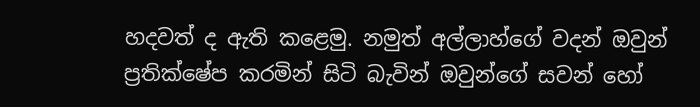හදවත් ද ඇති කළෙමු. නමුත් අල්ලාහ්ගේ වදන් ඔවුන් ප්‍රතික්ෂේප කරමින් සිටි බැවින් ඔවුන්ගේ සවන් හෝ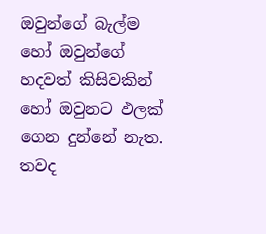ඔවුන්ගේ බැල්ම හෝ ඔවුන්ගේ හදවත් කිසිවකින් හෝ ඔවුනට ඵලක් ගෙන දුන්නේ නැත. තවද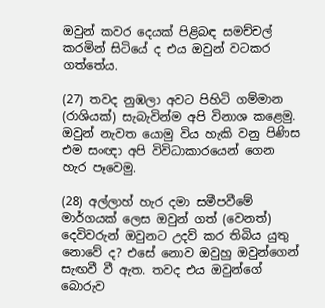ඔවුන් කවර දෙයක් පිළිබඳ සමච්චල් කරමින් සිටියේ ද එය ඔවුන් වටකර ගත්තේය.

(27) තවද නුඹලා අවට පිහිටි ගම්මාන (රාශියක්) සැබැවින්ම අපි විනාශ කළෙමු. ඔවුන් නැවත යොමු විය හැකි වනු පිණිස එම සංඥා අපි විවිධාකාරයෙන් ගෙන හැර පෑවෙමු.

(28) අල්ලාහ් හැර දමා සමීපවීමේ මාර්ගයක් ලෙස ඔවුන් ගත් (වෙනත්) දෙවිවරුන් ඔවුනට උදව් කර තිබිය යුතු නොවේ ද? එසේ නොව ඔවුහු ඔවුන්ගෙන් සැඟවී වී ඇත. තවද එය ඔවුන්ගේ බොරුව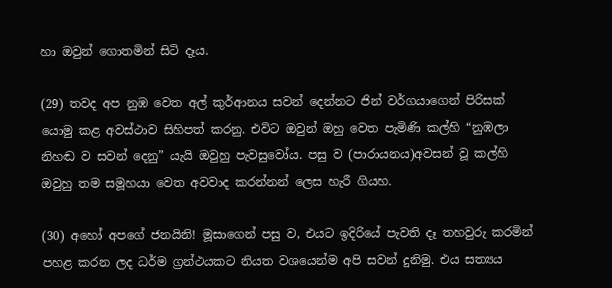හා ඔවුන් ගොතමින් සිටි දෑය.

(29) තවද අප නුඹ වෙත අල් කුර්ආනය සවන් දෙන්නට ජින් වර්ගයාගෙන් පිරිසක් යොමු කළ අවස්ථාව සිහිපත් කරනු. එවිට ඔවුන් ඔහු වෙත පැමිණි කල්හි “නුඹලා නිහඬ ව සවන් දෙනු” යැයි ඔවුහු පැවසුවෝය. පසු ව (පාරායනය)අවසන් වූ කල්හි ඔවුහු තම සමූහයා වෙත අවවාද කරන්නන් ලෙස හැරී ගියහ.

(30) අහෝ අපගේ ජනයිනි! මූසාගෙන් පසු ව, එයට ඉදිරියේ පැවති දෑ තහවුරු කරමින් පහළ කරන ලද ධර්ම ග්‍රන්ථයකට නියත වශයෙන්ම අපි සවන් දුනිමු. එය සත්‍යය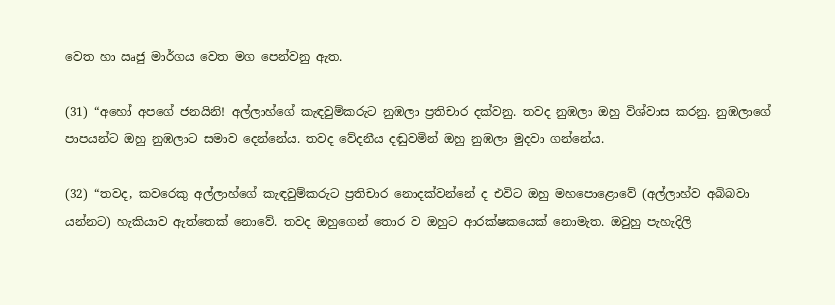වෙත හා ඍජු මාර්ගය වෙත මග පෙන්වනු ඇත.

(31) “අහෝ අපගේ ජනයිනි! අල්ලාහ්ගේ කැඳවුම්කරුට නුඹලා ප්‍රතිචාර දක්වනු. තවද නුඹලා ඔහු විශ්වාස කරනු. නුඹලාගේ පාපයන්ට ඔහු නුඹලාට සමාව දෙන්නේය. තවද වේදනීය දඬුවමින් ඔහු නුඹලා මුදවා ගන්නේය.

(32) “තවද, කවරෙකු අල්ලාහ්ගේ කැඳවුම්කරුට ප්‍රතිචාර නොදක්වන්නේ ද එවිට ඔහු මහපොළොවේ (අල්ලාහ්ව අබිබවා යන්නට) හැකියාව ඇත්තෙක් නොවේ. තවද ඔහුගෙන් තොර ව ඔහුට ආරක්ෂකයෙක් නොමැත. ඔවුහු පැහැදිලි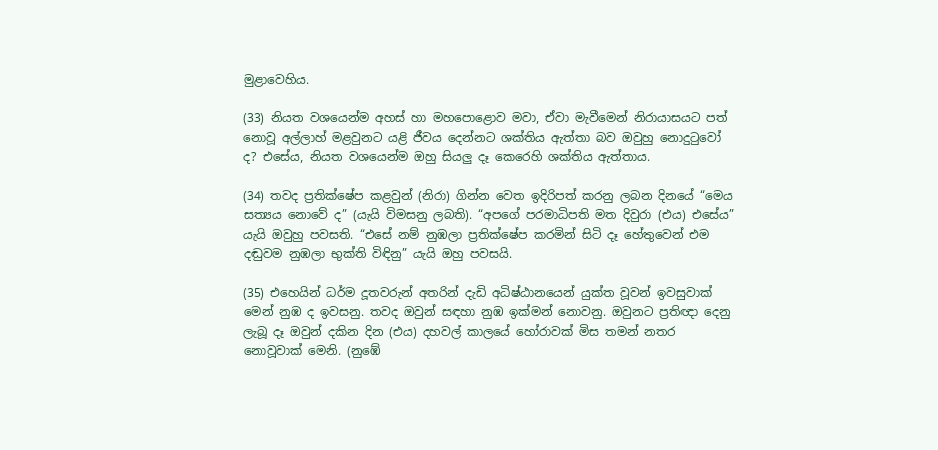මුළාවෙහිය.

(33) නියත වශයෙන්ම අහස් හා මහපොළොව මවා, ඒවා මැවීමෙන් නිරායාසයට පත් නොවූ අල්ලාහ් මළවුනට යළි ජීවය දෙන්නට ශක්තිය ඇත්තා බව ඔවුහු නොදුටුවෝ ද? එසේය, නියත වශයෙන්ම ඔහු සියලු දෑ කෙරෙහි ශක්තිය ඇත්තාය.

(34) තවද ප්‍රතික්ෂේප කළවුන් (නිරා) ගින්න වෙත ඉදිරිපත් කරනු ලබන දිනයේ “මෙය සත්‍යය නොවේ ද” (යැයි විමසනු ලබති). “අපගේ පරමාධිපති මත දිවුරා (එය) එසේය” යැයි ඔවුහු පවසති. “එසේ නම් නුඹලා ප්‍රතික්ෂේප කරමින් සිටි දෑ හේතුවෙන් එම දඬුවම නුඹලා භුක්ති විඳිනු” යැයි ඔහු පවසයි.

(35) එහෙයින් ධර්ම දූතවරුන් අතරින් දැඩි අධිෂ්ඨානයෙන් යුක්ත වූවන් ඉවසුවාක් මෙන් නුඹ ද ඉවසනු. තවද ඔවුන් සඳහා නුඹ ඉක්මන් නොවනු. ඔවුනට ප්‍රතිඥා දෙනු ලැබූ දෑ ඔවුන් දකින දින (එය) දහවල් කාලයේ හෝරාවක් මිස තමන් නතර නොවූවාක් මෙනි. (නුඹේ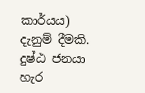කාර්යය) දැනුම් දීමකි. දුෂ්ඨ ජනයා හැර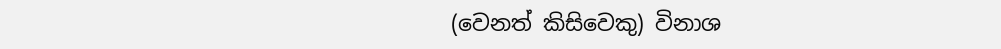(වෙනත් කිසිවෙකු) විනාශ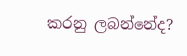කරනු ලබන්නේද?